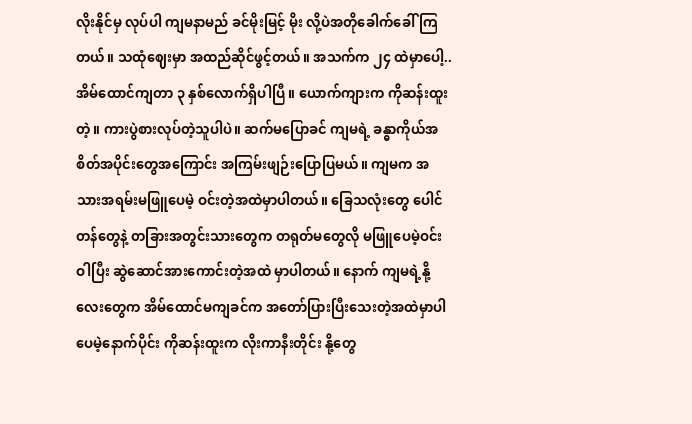လိုးနိုင်မှ လုပ်ပါ ကျမနာမည် ခင်မိုးမြင့် မိုး လို့ပဲအတိုခေါက်ခေါ်ကြတယ်။ သထုံဈေးမှာ အထည်ဆိုင်ဖွင့်တယ်။ အသက်က ၂၄ ထဲမှာပေါ့.. အိမ်ထောင်ကျတာ ၃ နှစ်လောက်ရှိပါပြီ။ ယောက်ကျားက ကိုဆန်းထူးတဲ့။ ကားပွဲစားလုပ်တဲ့သူပါပဲ။ ဆက်မပြောခင် ကျမရဲ့ ခန္ဓာကိုယ်အစိတ်အပိုင်းတွေအကြောင်း အကြမ်းဖျဉ်းပြောပြမယ်။ ကျမက အသားအရမ်းမဖြူပေမဲ့ ဝင်းတဲ့အထဲမှာပါတယ်။ ခြေသလုံးတွေ ပေါင်တန်တွေနဲ့ တခြားအတွင်းသားတွေက တရုတ်မတွေလို မဖြူပေမဲ့ဝင်းဝါပြီး ဆွဲဆောင်အားကောင်းတဲ့အထဲ မှာပါတယ်။ နောက် ကျမရဲ့နို့လေးတွေက အိမ်ထောင်မကျခင်က အတော်ပြားပြီးသေးတဲ့အထဲမှာပါပေမဲ့နောက်ပိုင်း ကိုဆန်းထူးက လိုးကာနီးတိုင်း နို့တွေ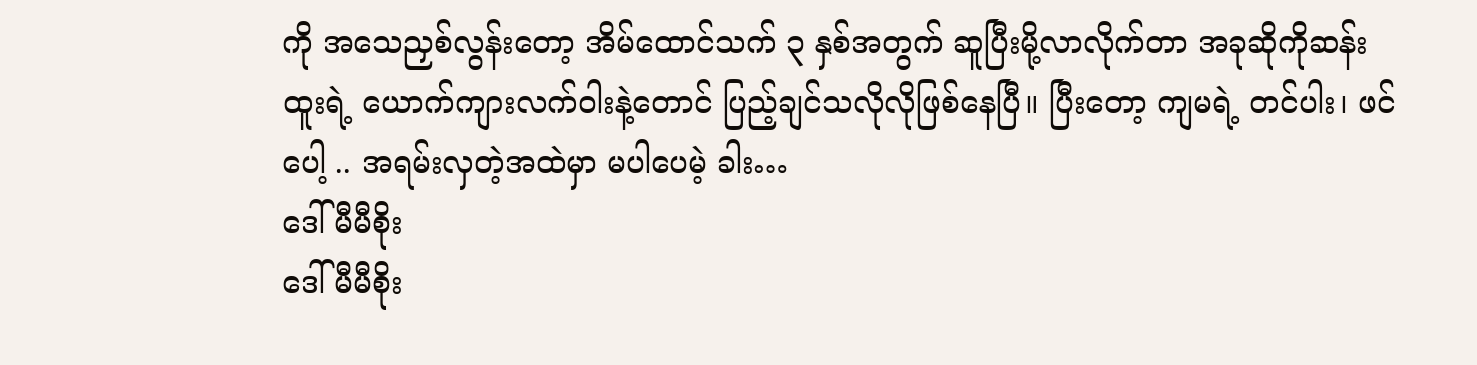ကို အသေညှစ်လွန်းတော့ အိမ်ထောင်သက် ၃ နှစ်အတွက် ဆူပြီးမို့လာလိုက်တာ အခုဆိုကိုဆန်းထူးရဲ့ ယောက်ကျားလက်ဝါးနဲ့တောင် ပြည့်ချင်သလိုလိုဖြစ်နေပြီ။ ပြီးတော့ ကျမရဲ့ တင်ပါး၊ ဖင်ပေါ့ .. အရမ်းလှတဲ့အထဲမှာ မပါပေမဲ့ ခါး…
ဒေါ်မီမီစိုး
ဒေါ်မီမီစိုး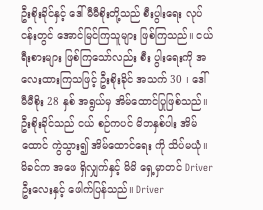ဦးစိုးခိုင်နှင့် ဒေါ်မီမီစိုးတို့သည် စီးပွါးရေး လုပ်ငန်းတွင် အောင်မြင်ကြသူများ ဖြစ်ကြသည်။ ငယ်ရီးစားများ ဖြစ်ကြသော်လည်း စီး ပွါးရေးကို အလေးထားကြသဖြင့် ဦးစိုးခိုင် အသက် 30 ၊ ဒေါ်မီမီစိုး 28 နှစ် အရွယ်မှ အိမ်ထောင်ပြုဖြစ်သည်။ ဦးစိုးခိုင်သည် ငယ် စဉ်ကပင် မိဘနှစ်ပါး အိမ်ထောင် ကွဲသွား၍ အိမ်ထောင်ရေး ကို သိပ်မယုံ။ မိခင်က အဖေ ရှိလျှက်နှင့် မိမိ ရှေ့မှာတင် Driver ဦးလေးနှင့် ဖေါက်ပြန်သည်။ Driver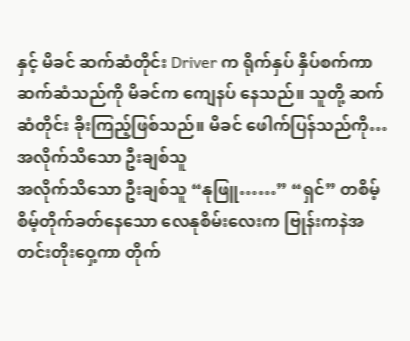နှင့် မိခင် ဆက်ဆံတိုင်း Driver က ရိုက်နှပ် နှိပ်စက်ကာ ဆက်ဆံသည်ကို မိခင်က ကျေနပ် နေသည်။ သူတို့ ဆက်ဆံတိုင်း ခိုးကြည့်ဖြစ်သည်။ မိခင် ဖေါက်ပြန်သည်ကို…
အလိုက်သိသော ဦးချစ်သူ
အလိုက်သိသော ဦးချစ်သူ “နုဖြူ……” “ရှင်” တစိမ့်စိမ့်တိုက်ခတ်နေသော လေနုစိမ်းလေးက ဗြုန်းကနဲအတင်းတိုးဝှေ့ကာ တိုက်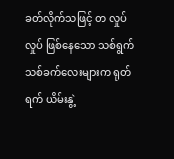ခတ်လိုက်သဖြင့် တ လှုပ်လှုပ် ဖြစ်နေသော သစ်ရွက်သစ်ခက်လေးများက ရုတ်ရက် ယိမ်းနွဲ့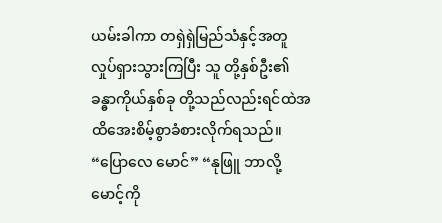ယမ်းခါကာ တရှဲရှဲမြည်သံနှင့်အတူ လှုပ်ရှားသွားကြပြီး သူ တို့နှစ်ဦး၏ ခန္ဓာကိုယ်နှစ်ခု တို့သည်လည်းရင်ထဲအထိအေးစိမ့်စွာခံစားလိုက်ရသည်။ “ပြောလေ မောင်” “နုဖြူ ဘာလို့မောင့်ကို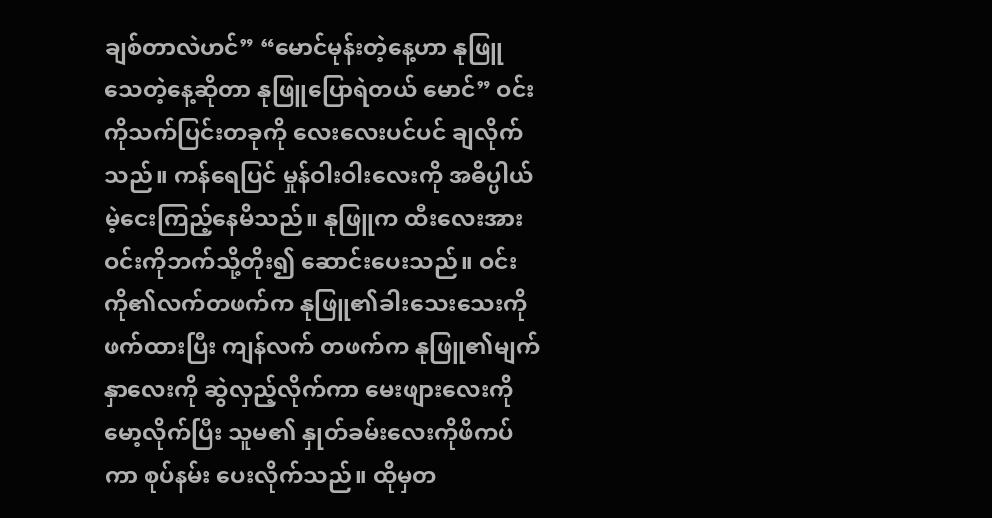ချစ်တာလဲဟင်” “မောင်မုန်းတဲ့နေ့ဟာ နုဖြူသေတဲ့နေ့ဆိုတာ နုဖြူပြောရဲတယ် မောင်” ဝင်းကိုသက်ပြင်းတခုကို လေးလေးပင်ပင် ချလိုက်သည်။ ကန်ရေပြင် မှုန်ဝါးဝါးလေးကို အဓိပ္ပါယ်မဲ့ငေးကြည့်နေမိသည်။ နုဖြူက ထီးလေးအား ဝင်းကိုဘက်သို့တိုး၍ ဆောင်းပေးသည်။ ဝင်းကို၏လက်တဖက်က နုဖြူ၏ခါးသေးသေးကို ဖက်ထားပြီး ကျန်လက် တဖက်က နုဖြူ၏မျက်နှာလေးကို ဆွဲလှည့်လိုက်ကာ မေးဖျားလေးကိုမော့လိုက်ပြီး သူမ၏ နှုတ်ခမ်းလေးကိုဖိကပ်ကာ စုပ်နမ်း ပေးလိုက်သည်။ ထိုမှတ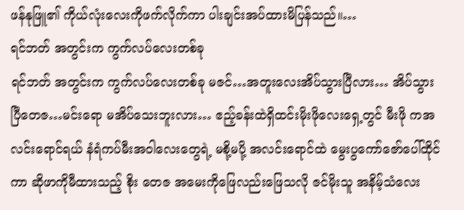ဖန်နုဖြူ၏ ကိုယ်လုံးလေးကိုဖက်လိုက်ကာ ပါးချင်းအပ်ထားမိပြန်သည်။…
ရင်ဘတ် အတွင်းက ကွက်လပ်လေးတစ်ခု
ရင်ဘတ် အတွင်းက ကွက်လပ်လေးတစ်ခု မဇင်…အတူးလေးအိပ်သွားပြီလား… အိပ်သွားပြီတေဇ…မင်းရော မအိပ်သေးဘူးလား… ဧည့်ခန်းထဲရှိထင်းမိုးဖိုလေးရှေ့တွင် မီးဖို ကအလင်းရောင်ရယ် နံရံကပ်မီးအဝါလေးတွေရဲ့ မစို့မပို့ အလင်းရောင်ထဲ မွေးပွကော်ဇော်ပေါ်ထိုင်ကာ ဆိုဖာကိုမီထားသည့် စိုး တေဇ အမေးကိုဖြေလည်းဖြေသလို ဇင်မိုးသူ အနိမ့်သံလေး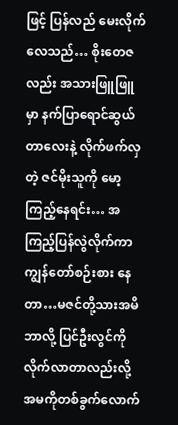ဖြင့် ပြန်လည် မေးလိုက်လေသည်… စိုးတေဇလည်း အသားဖြူဖြူ မှာ နက်ပြာရောင်ဆွယ်တာလေးနဲ့ လိုက်ဖက်လှတဲ့ ဇင်မိုးသူကို မော့ကြည့်နေရင်း… အကြည့်ပြန်လွဲလိုက်ကာ ကျွန်တော်စဉ်းစား နေတာ…မဇင်တို့သားအမိဘာလို့ ပြင်ဦးလွင်ကိုလိုက်လာတာလည်းလို့ အမကိုတစ်ခွက်လောက်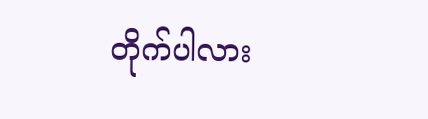တိုက်ပါလား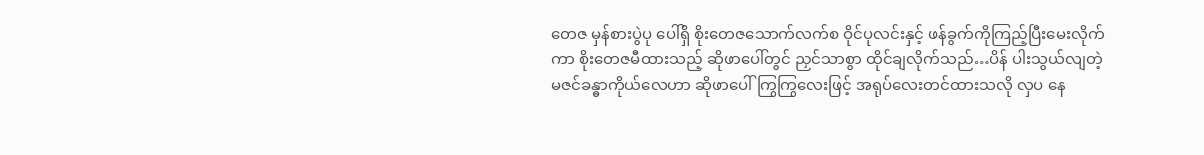တေဇ မှန်စားပွဲပု ပေါ်ရှိ စိုးတေဇသောက်လက်စ ဝိုင်ပုလင်းနှင့် ဖန်ခွက်ကိုကြည့်ပြီးမေးလိုက်ကာ စိုးတေဇမီထားသည့် ဆိုဖာပေါ်တွင် ညှင်သာစွာ ထိုင်ချလိုက်သည်…ပိန် ပါးသွယ်လျတဲ့ မဇင်ခန္ဓာကိုယ်လေဟာ ဆိုဖာပေါ်ကြွကြွလေးဖြင့် အရုပ်လေးတင်ထားသလို လှပ နေ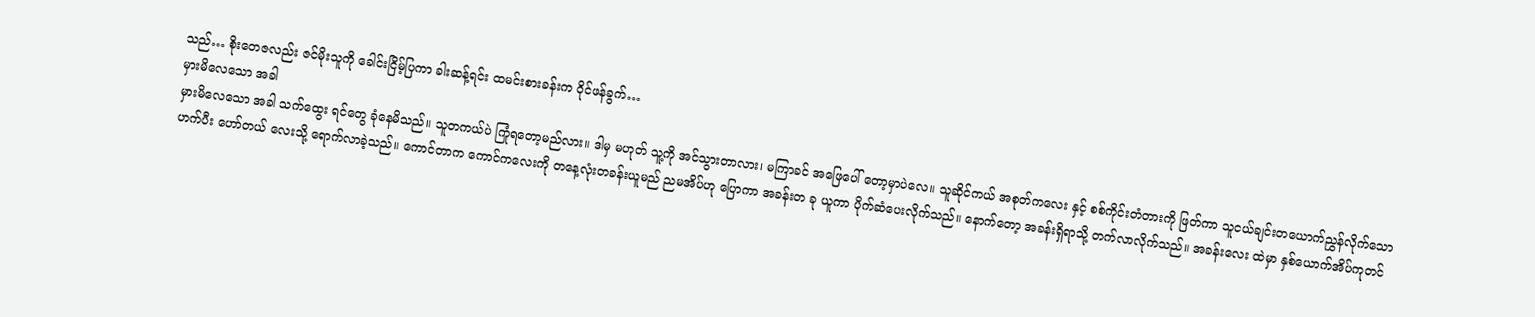သည်… စိုးတေဇလည်း ဇင်မိုးသူကို ခေါင်းငြိမ့်ပြကာ ခါးဆန့်ရင်း ထမင်းစားခန်းက ဝိုင်ဖန်ခွက်…
မှားမိလေသော အခါ
မှားမိလေသော အခါ သက်ထွေး ရင်တွေ ခုံနေမိသည်။ သူတကယ်ပဲ ကြုံရတော့မည်လား။ ဒါမှ မဟုတ် သူ့ကို အင်သွားတာလား၊ မကြာခင် အဖြေပေါ် တော့မှာပဲလေ။ သူဆိုင်ကယ် အစုတ်ကလေး နှင့် စစ်ကိုင်းတံတားကို ဖြတ်ကာ သူငယ်ချင်းတယောက်ညွှန်လိုက်သော ဟက်ပီး ဟော်တယ် လေးသို့ ရောက်လာခဲ့သည်။ ကောင်တာက ကောင်ကလေးကို တနေ့လုံးတခန်းယူမည် ညမအိပ်ဟု ပြောကာ အခန်းတ ခု ယူကာ ပိုက်ဆံပေးလိုက်သည်။ နောက်တော့ အခန်းရှိရာသို့ တက်လာလိုက်သည်။ အခန်းလေး ထဲမှာ နှစ်ယောက်အိပ်ကုတင်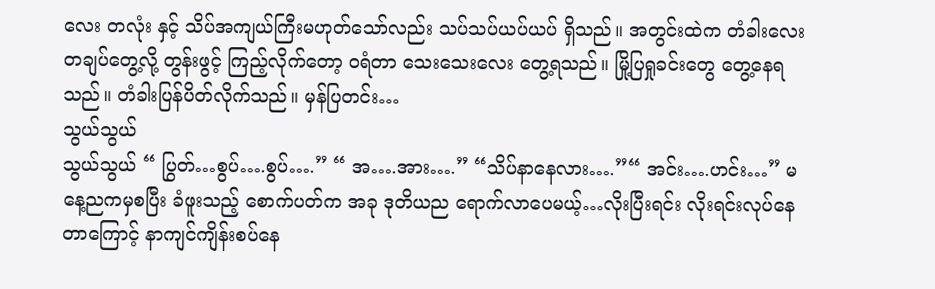လေး တလုံး နှင့် သိပ်အကျယ်ကြီးမဟုတ်သော်လည်း သပ်သပ်ယပ်ယပ် ရှိသည်။ အတွင်းထဲက တံခါးလေးတချပ်တွေ့လို့ တွန်းဖွင့် ကြည့်လိုက်တော့ ဝရံတာ သေးသေးလေး တွေ့ရသည်။ မြို့ပြရှုခင်းတွေ တွေ့နေရသည်။ တံခါးပြန်ပိတ်လိုက်သည်။ မှန်ပြတင်း…
သွယ်သွယ်
သွယ်သွယ် “ ပြွတ်…စွပ်….စွပ်….” “ အ….အား….” “သိပ်နာနေလား….”“ အင်း….ဟင်း…” မနေ့ညကမှစပြီး ခံဖူးသည့် စောက်ပတ်က အခု ဒုတိယည ရောက်လာပေမယ့်…လိုးပြီးရင်း လိုးရင်းလုပ်နေတာကြောင့် နာကျင်ကျိန်းစပ်နေ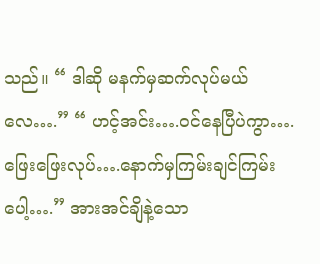သည်။ “ ဒါဆို မနက်မှဆက်လုပ်မယ် လေ….” “ ဟင့်အင်း….ဝင်နေပြီပဲကွာ….ဖြေးဖြေးလုပ်….နောက်မှကြမ်းချင်ကြမ်းပေါ့….” အားအင်ချိနဲ့သော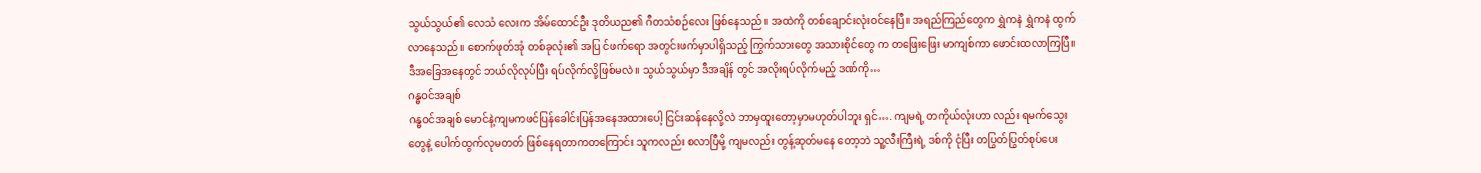သွယ်သွယ်၏ လေသံ လေးက အိမ်ထောင်ဦး ဒုတိယည၏ ဂီတသံစဉ်လေး ဖြစ်နေသည်။ အထဲကို တစ်ချောင်းလုံးဝင်နေပြီ။ အရည်ကြည်တွေက ရွှဲကနဲ ရွှဲကနဲ ထွက်လာနေသည်။ စောက်ဖုတ်အုံ တစ်ခုလုံး၏ အပြ င်ဖက်ရော အတွင်းဖက်မှာပါရှိသည့် ကြွက်သားတွေ အသားစိုင်တွေ က တဖြေးဖြေး မာကျစ်ကာ ဖောင်းထလာကြပြီ။ ဒီအခြေအနေတွင် ဘယ်လိုလုပ်ပြီး ရပ်လိုက်လို့ဖြစ်မလဲ။ သွယ်သွယ်မှာ ဒီအချိန် တွင် အလိုးရပ်လိုက်မည့် ဒဏ်ကို…
ဂန္ဓဝင်အချစ်
ဂန္ဓဝင်အချစ် မောင်နဲ့ကျမကဖင်ပြန်ခေါင်းပြန်အနေအထားပေါ့ ငြင်းဆန်နေလို့လဲ ဘာမှထူးတော့မှာမဟုတ်ပါဘူး ရှင်…. ကျမရဲ့ တကိုယ်လုံးဟာ လည်း ရမက်သွေးတွေနဲ့ ပေါက်ထွက်လုမတတ် ဖြစ်နေရတာကတကြောင်း သူကလည်း စလာပြီမို့ ကျမလည်း တွန့်ဆုတ်မနေ တော့ဘဲ သူ့လီးကြီးရဲ့ ဒစ်ကို ငုံပြီး တပြွတ်ပြွတ်စုပ်ပေး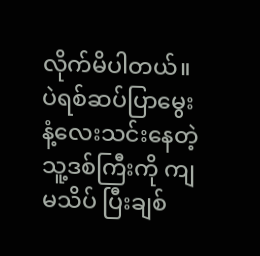လိုက်မိပါတယ်။ ပဲရစ်ဆပ်ပြာမွေး နံ့လေးသင်းနေတဲ့ သူ့ဒစ်ကြီးကို ကျမသိပ် ပြီးချစ်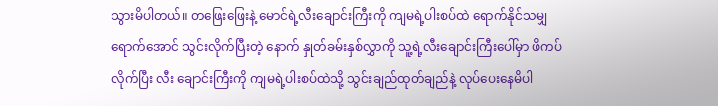သွားမိပါတယ်။ တဖြေးဖြေးနဲ့ မောင်ရဲ့လီးချောင်းကြီးကို ကျမရဲ့ပါးစပ်ထဲ ရောက်နိုင်သမျှရောက်အောင် သွင်းလိုက်ပြီးတဲ့ နောက် နှုတ်ခမ်းနှစ်လွှာကို သူ့ရဲ့လီးချောင်းကြီးပေါ်မှာ ဖိကပ်လိုက်ပြီး လီး ချောင်းကြီးကို ကျမရဲ့ပါးစပ်ထဲသို့ သွင်းချည်ထုတ်ချည်နဲ့ လုပ်ပေးနေမိပါ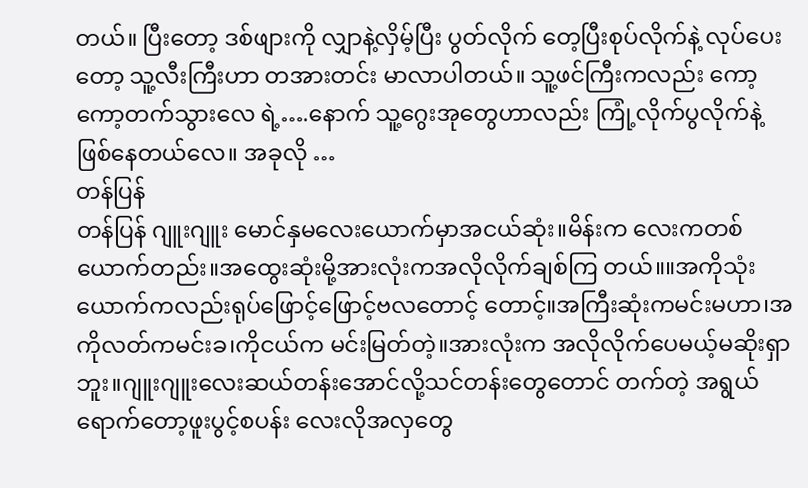တယ်။ ပြီးတော့ ဒစ်ဖျားကို လျှာနဲ့လှိမ့်ပြီး ပွတ်လိုက် တေ့ပြီးစုပ်လိုက်နဲ့ လုပ်ပေးတော့ သူ့လီးကြီးဟာ တအားတင်း မာလာပါတယ်။ သူ့ဖင်ကြီးကလည်း ကော့ကော့တက်သွားလေ ရဲ့….နောက် သူ့ဂွေးအုတွေဟာလည်း ကြုံ့လိုက်ပွလိုက်နဲ့ ဖြစ်နေတယ်လေ။ အခုလို …
တန်ပြန်
တန်ပြန် ဂျူးဂျူး မောင်နှမလေးယောက်မှာအငယ်ဆုံး။မိန်းက လေးကတစ်ယောက်တည်း။အထွေးဆုံးမို့အားလုံးကအလိုလိုက်ချစ်ကြ တယ်။။အကိုသုံး ယောက်ကလည်းရုပ်ဖြောင့်ဖြောင့်ဗလတောင့် တောင့်။အကြီးဆုံးကမင်းမဟာ၊အကိုလတ်ကမင်းခ၊ကိုငယ်က မင်းမြတ်တဲ့။အားလုံးက အလိုလိုက်ပေမယ့်မဆိုးရှာဘူး။ဂျူးဂျူးလေးဆယ်တန်းအောင်လို့သင်တန်းတွေတောင် တက်တဲ့ အရွယ်ရောက်တော့ဖူးပွင့်စပန်း လေးလိုအလှတွေ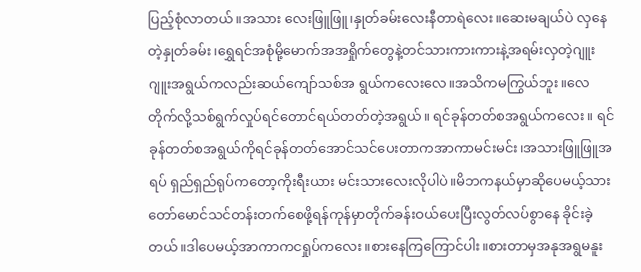ပြည့်စုံလာတယ်။အသား လေးဖြူဖြူ၊နှုတ်ခမ်းလေးနီတာရဲလေး။ဆေးမချယ်ပဲ လှနေတဲ့နှုတ်ခမ်း၊ရွှေရင်အစုံမို့မောက်အအရှိုက်တွေနဲ့တင်သားကားကားနဲ့အရမ်းလှတဲ့ဂျူးဂျူးအရွယ်ကလည်းဆယ်ကျော်သစ်အ ရွယ်ကလေးလေ။အသိကမကြွယ်ဘူး။လေ တိုက်လို့သစ်ရွက်လှုပ်ရင်တောင်ရယ်တတ်တဲ့အရွယ်။ ရင်ခုန်တတ်စအရွယ်ကလေး။ ရင်ခုန်တတ်စအရွယ်ကိုရင်ခုန်တတ်အောင်သင်ပေးတာကအာကာမင်းမင်း၊အသားဖြူဖြူအရပ် ရှည်ရှည်ရုပ်ကတော့ကိုးရီးယား မင်းသားလေးလိုပါပဲ။မိဘကနယ်မှာဆိုပေမယ့်သားတော်မောင်သင်တန်းတက်စေဖို့ရန်ကုန်မှာတိုက်ခန်းဝယ်ပေးပြီးလွတ်လပ်စွာနေ ခိုင်းခဲ့တယ်။ဒါပေမယ့်အာကာကငရှုပ်ကလေး။စားနေကြကြောင်ပါး။စားတာမှအနုအရွမနူး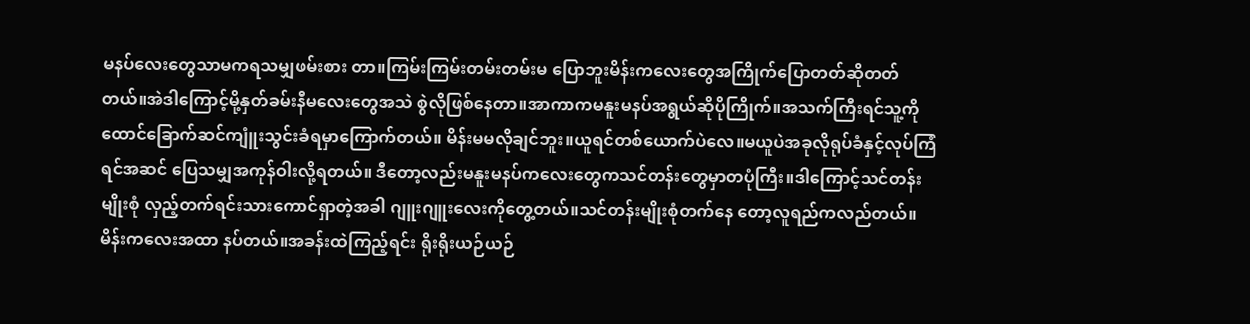မနပ်လေးတွေသာမကရသမျှဖမ်းစား တာ။ကြမ်းကြမ်းတမ်းတမ်းမ ပြောဘူးမိန်းကလေးတွေအကြိုက်ပြောတတ်ဆိုတတ်တယ်။အဲဒါကြောင့်မို့နှတ်ခမ်းနီမလေးတွေအသဲ စွဲလိုဖြစ်နေတာ။အာကာကမနူးမနပ်အရွယ်ဆိုပိုကြိုက်။အသက်ကြီးရင်သူ့ကို ထောင်ခြောက်ဆင်ကျူံးသွင်းခံရမှာကြောက်တယ်။ မိန်းမမလိုချင်ဘူး။ယူရင်တစ်ယောက်ပဲလေ။မယူပဲအခုလိုရုပ်ခံနှင့်လုပ်ကြံရင်အဆင် ပြေသမျှအကုန်ဝါးလို့ရတယ်။ ဒီတော့လည်းမနူးမနပ်ကလေးတွေကသင်တန်းတွေမှာတပုံကြီး။ဒါကြောင့်သင်တန်းမျိုးစုံ လှည့်တက်ရင်းသားကောင်ရှာတဲ့အခါ ဂျူးဂျူးလေးကိုတွေ့တယ်။သင်တန်းမျိုးစုံတက်နေ တော့လူရည်ကလည်တယ်။မိန်းကလေးအထာ နပ်တယ်။အခန်းထဲကြည့်ရင်း ရိုးရိုးယဉ်ယဉ်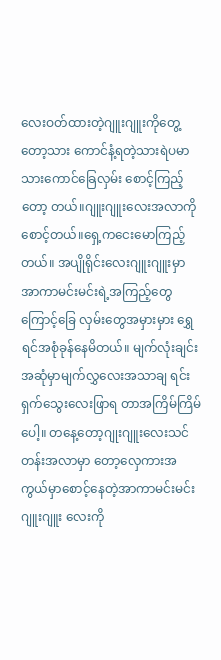လေးဝတ်ထားတဲ့ဂျူးဂျူးကိုတွေ့တော့သား ကောင်နံ့ရတဲ့သားရဲပမာသားကောင်ခြေလှမ်း စောင့်ကြည့်တော့ တယ်။ဂျူးဂျူးလေးအလာကိုစောင့်တယ်။ရှေ့ကငေးမောကြည့်တယ်။ အပျိုရိုင်းလေးဂျူးဂျူးမှာ အာကာမင်းမင်းရဲ့အကြည့်တွေ ကြောင့်ခြေ လှမ်းတွေအမှားမှား ရွှေရင်အစုံခုန်နေမိတယ်။ မျက်လုံးချင်းအဆုံမှာမျက်လွှလေးအသာချ ရင်းရှက်သွေးလေးဖြာရ တာအကြိမ်ကြိမ်ပေါ့။ တနေ့တော့ဂျုးဂျူးလေးသင်တန်းအလာမှာ တော့လှေကားအကွယ်မှာစောင့်နေတဲ့အာကာမင်းမင်း ဂျူးဂျူး လေးကို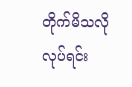တိုက်မိသလိုလုပ်ရင်း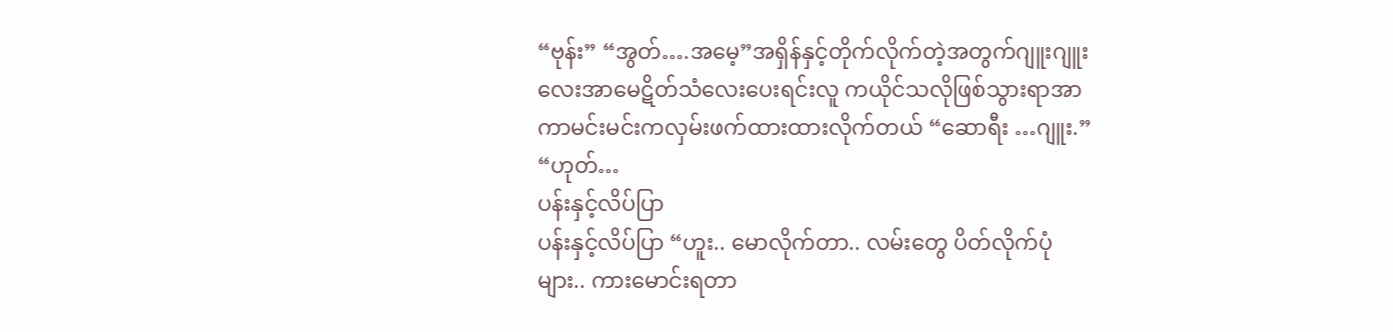“ဗုန်း” “အွတ်….အမေ့”အရှိန်နှင့်တိုက်လိုက်တဲ့အတွက်ဂျူးဂျူးလေးအာမေဋိတ်သံလေးပေးရင်းလူ ကယိုင်သလိုဖြစ်သွားရာအာကာမင်းမင်းကလှမ်းဖက်ထားထားလိုက်တယ် “ဆောရီး …ဂျူး.” “ဟုတ်…
ပန်းနှင့်လိပ်ပြာ
ပန်းနှင့်လိပ်ပြာ “ဟူး.. မောလိုက်တာ.. လမ်းတွေ ပိတ်လိုက်ပုံများ.. ကားမောင်းရတာ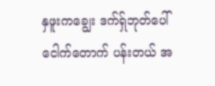နှဖူးကချွေး ဒက်ရ်ှဘုတ်ပေါ် ငေါက်တောက် ပန်းတယ် အ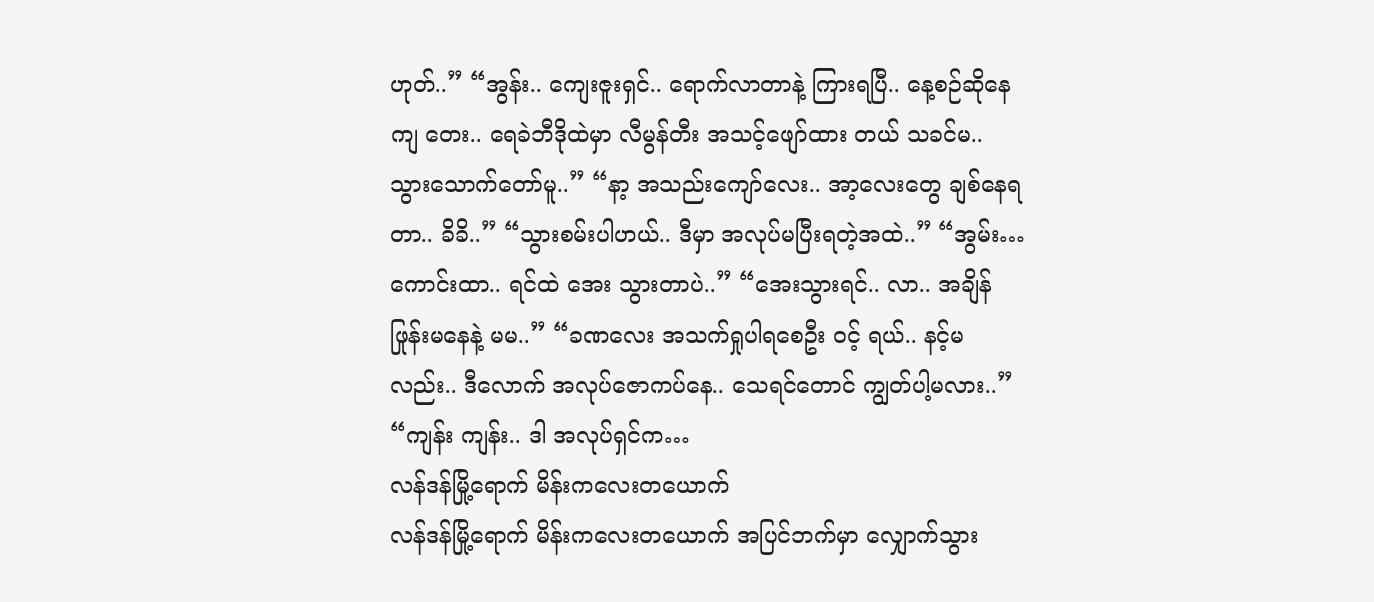ဟုတ်..” “အွန်း.. ကျေးဇူးရှင်.. ရောက်လာတာနဲ့ ကြားရပြီ.. နေ့စဉ်ဆိုနေကျ တေး.. ရေခဲဘီဒိုထဲမှာ လီမွန်တီး အသင့်ဖျော်ထား တယ် သခင်မ.. သွားသောက်တော်မူ..” “နာ့ အသည်းကျော်လေး.. အာ့လေးတွေ ချစ်နေရတာ.. ခိခိ..” “သွားစမ်းပါဟယ်.. ဒီမှာ အလုပ်မပြီးရတဲ့အထဲ..” “အွမ်း… ကောင်းထာ.. ရင်ထဲ အေး သွားတာပဲ..” “အေးသွားရင်.. လာ.. အချိန်ဖြုန်းမနေနဲ့ မမ..” “ခဏလေး အသက်ရှုပါရစေဦး ဝင့် ရယ်.. နင့်မလည်း.. ဒီလောက် အလုပ်ဇောကပ်နေ.. သေရင်တောင် ကျွတ်ပါ့မလား..” “ကျန်း ကျန်း.. ဒါ အလုပ်ရှင်က…
လန်ဒန်မြို့ရောက် မိန်းကလေးတယောက်
လန်ဒန်မြို့ရောက် မိန်းကလေးတယောက် အပြင်ဘက်မှာ လျှောက်သွား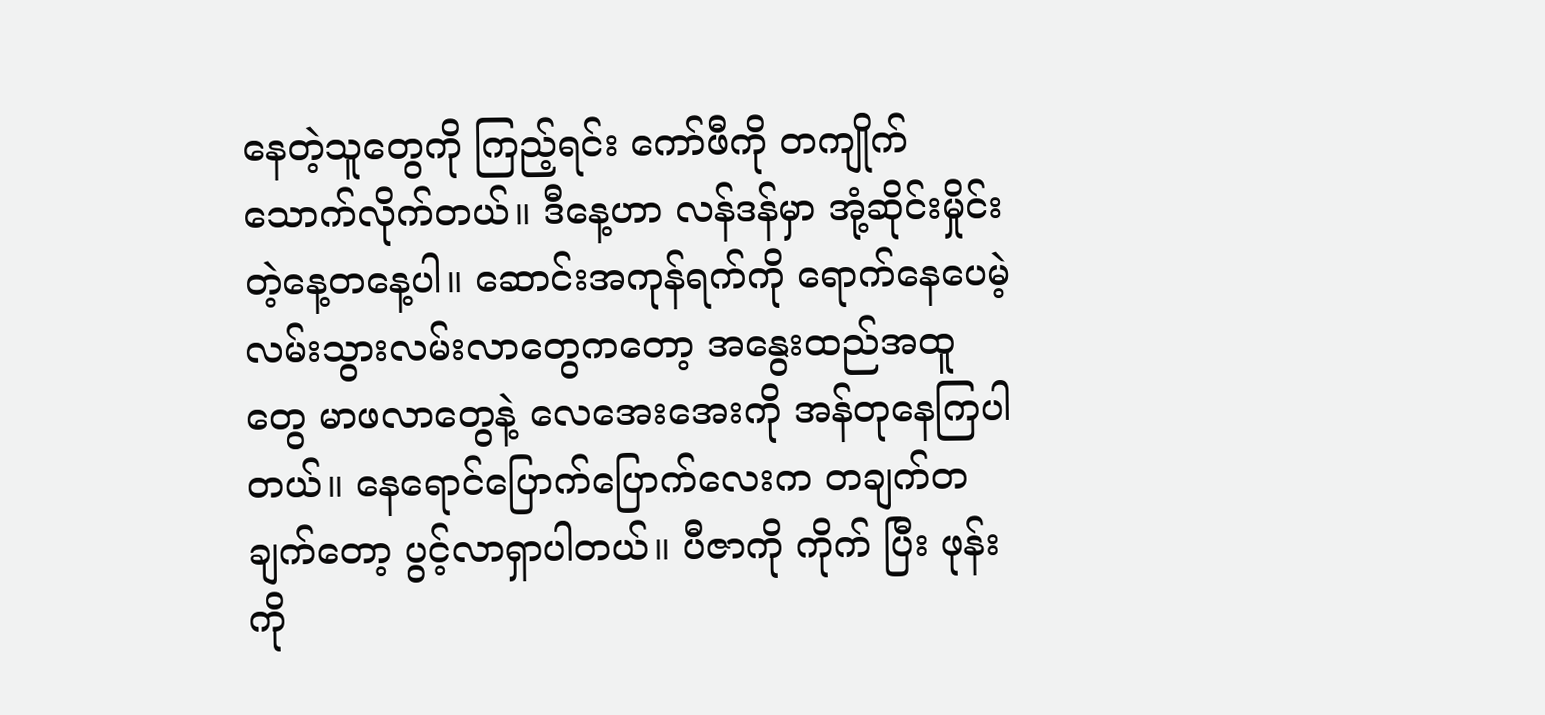နေတဲ့သူတွေကို ကြည့်ရင်း ကော်ဖီကို တကျိုက်သောက်လိုက်တယ်။ ဒီနေ့ဟာ လန်ဒန်မှာ အုံ့ဆိုင်းမှိုင်း တဲ့နေ့တနေ့ပါ။ ဆောင်းအကုန်ရက်ကို ရောက်နေပေမဲ့ လမ်းသွားလမ်းလာတွေကတော့ အနွေးထည်အထူတွေ မာဖလာတွေနဲ့ လေအေးအေးကို အန်တုနေကြပါတယ်။ နေရောင်ပြောက်ပြောက်လေးက တချက်တချက်တော့ ပွင့်လာရှာပါတယ်။ ပီဇာကို ကိုက် ပြီး ဖုန်းကို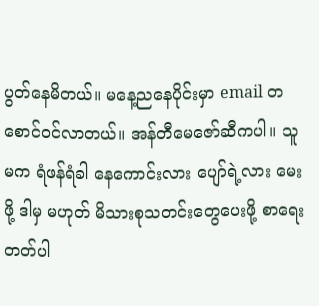ပွတ်နေမိတယ်။ မနေ့ညနေပိုင်းမှာ email တစောင်ဝင်လာတယ်။ အန်တီမေဇော်ဆီကပါ။ သူမက ရံဖန်ရံခါ နေကောင်းလား ပျော်ရဲ့လား မေးဖို့ ဒါမှ မဟုတ် မိသားစုသတင်းတွေပေးဖို့ စာရေးတတ်ပါ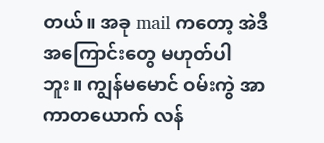တယ်။ အခု mail ကတော့ အဲဒီအကြောင်းတွေ မဟုတ်ပါဘူး။ ကျွန်မမောင် ဝမ်းကွဲ အာကာတယောက် လန်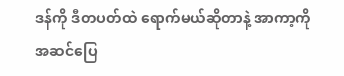ဒန်ကို ဒီတပတ်ထဲ ရောက်မယ်ဆိုတာနဲ့ အာကာ့ကို အဆင်ပြေ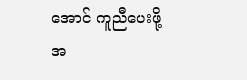အောင် ကူညီပေးဖို့ အ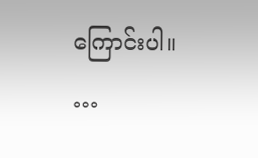ကြောင်းပါ။ …